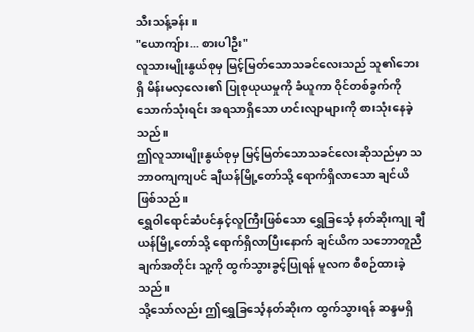သီးသန့်ခန်း။
"ယောကျ်ား... စားပါဦး"
လူသားမျိုးနွယ်စုမှ မြင့်မြတ်သောသခင်လေးသည် သူ၏ဘေးရှိ မိန်းမလှလေး၏ ပြုစုယုယမှုကို ခံယူကာ ဝိုင်တစ်ခွက်ကို သောက်သုံးရင်း အရသာရှိသော ဟင်းလျာများကို စားသုံးနေခဲ့သည်။
ဤလူသားမျိုးနွယ်စုမှ မြင့်မြတ်သောသခင်လေးဆိုသည်မှာ သဘာဝကျကျပင် ချီယန်မြို့တော်သို့ ရောက်ရှိလာသော ချင်ယိဖြစ်သည်။
ရွှေဝါရောင်ဆံပင်နှင့်လူကြီးဖြစ်သော ရွှေခြင်္သေ့ နတ်ဆိုးကျု ချီယန်မြို့တော်သို့ ရောက်ရှိလာပြီးနောက် ချင်ယိက သဘောတူညီချက်အတိုင်း သူ့ကို ထွက်သွားခွင့်ပြုရန် မူလက စီစဉ်ထားခဲ့သည်။
သို့သော်လည်း ဤရွှေခြင်္သေ့နတ်ဆိုးက ထွက်သွားရန် ဆန္ဒမရှိ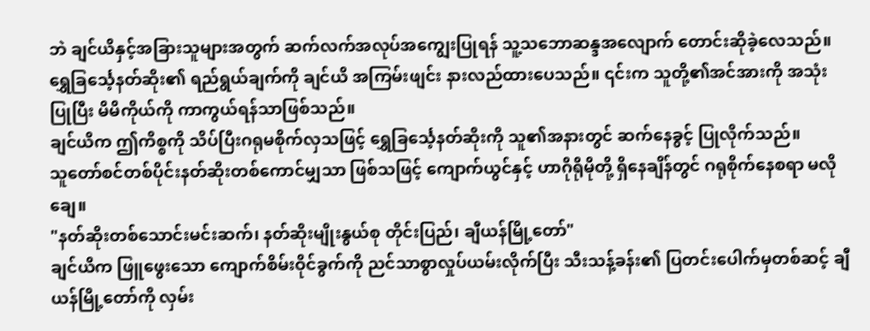ဘဲ ချင်ယိနှင့်အခြားသူများအတွက် ဆက်လက်အလုပ်အကျွေးပြုရန် သူ့သဘောဆန္ဒအလျောက် တောင်းဆိုခဲ့လေသည်။
ရွှေခြင်္သေ့နတ်ဆိုး၏ ရည်ရွယ်ချက်ကို ချင်ယိ အကြမ်းဖျင်း နားလည်ထားပေသည်။ ၎င်းက သူတို့၏အင်အားကို အသုံးပြုပြီး မိမိကိုယ်ကို ကာကွယ်ရန်သာဖြစ်သည်။
ချင်ယိက ဤကိစ္စကို သိပ်ပြီးဂရုမစိုက်လှသဖြင့် ရွှေခြင်္သေ့နတ်ဆိုးကို သူ၏အနားတွင် ဆက်နေခွင့် ပြုလိုက်သည်။
သူတော်စင်တစ်ပိုင်းနတ်ဆိုးတစ်ကောင်မျှသာ ဖြစ်သဖြင့် ကျောက်ယွင်နှင့် ဟာဂိုရိုမိုတို့ ရှိနေချိန်တွင် ဂရုစိုက်နေစရာ မလိုချေ။
"နတ်ဆိုးတစ်သောင်းမင်းဆက်၊ နတ်ဆိုးမျိုးနွယ်စု တိုင်းပြည်၊ ချီယန်မြို့တော်"
ချင်ယိက ဖြူဖွေးသော ကျောက်စိမ်းဝိုင်ခွက်ကို ညင်သာစွာလှုပ်ယမ်းလိုက်ပြီး သီးသန့်ခန်း၏ ပြတင်းပေါက်မှတစ်ဆင့် ချီယန်မြို့တော်ကို လှမ်း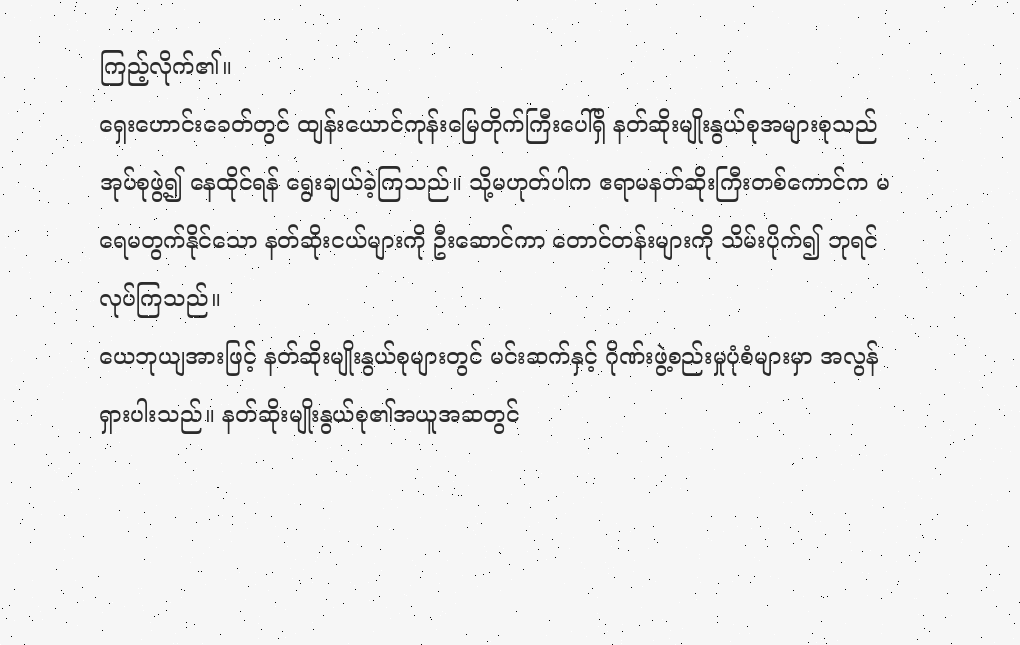ကြည့်လိုက်၏။
ရှေးဟောင်းခေတ်တွင် ထျန်းယောင်ကုန်းမြေတိုက်ကြီးပေါ်ရှိ နတ်ဆိုးမျိုးနွယ်စုအများစုသည် အုပ်စုဖွဲ့၍ နေထိုင်ရန် ရွေးချယ်ခဲ့ကြသည်။ သို့မဟုတ်ပါက ဧရာမနတ်ဆိုးကြီးတစ်ကောင်က မရေမတွက်နိုင်သော နတ်ဆိုးငယ်များကို ဦးဆောင်ကာ တောင်တန်းများကို သိမ်းပိုက်၍ ဘုရင်လုပ်ကြသည်။
ယေဘုယျအားဖြင့် နတ်ဆိုးမျိုးနွယ်စုများတွင် မင်းဆက်နှင့် ဂိုဏ်းဖွဲ့စည်းမှုပုံစံများမှာ အလွန်ရှားပါးသည်။ နတ်ဆိုးမျိုးနွယ်စု၏အယူအဆတွင်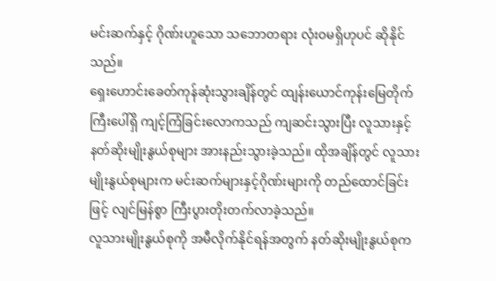မင်းဆက်နှင့် ဂိုဏ်းဟူသော သဘောတရား လုံးဝမရှိဟုပင် ဆိုနိုင်သည်။
ရှေးဟောင်းခေတ်ကုန်ဆုံးသွားချိန်တွင် ထျန်းယောင်ကုန်းမြေတိုက်ကြီးပေါ်ရှိ ကျင့်ကြံခြင်းလောကသည် ကျဆင်းသွားပြီး လူသားနှင့်နတ်ဆိုးမျိုးနွယ်စုများ အားနည်းသွားခဲ့သည်။ ထိုအချိန်တွင် လူသားမျိုးနွယ်စုများက မင်းဆက်များနှင့်ဂိုဏ်းများကို တည်ထောင်ခြင်းဖြင့် လျင်မြန်စွာ ကြီးပွားတိုးတက်လာခဲ့သည်။
လူသားမျိုးနွယ်စုကို အမီလိုက်နိုင်ရန်အတွက် နတ်ဆိုးမျိုးနွယ်စုက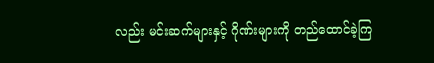လည်း မင်းဆက်များနှင့် ဂိုဏ်းများကို တည်ထောင်ခဲ့ကြ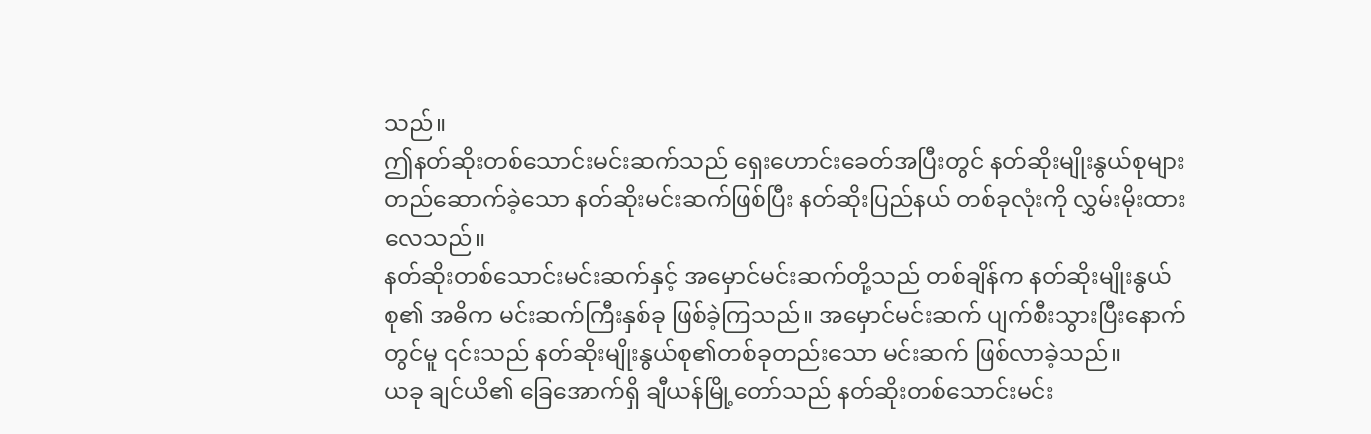သည်။
ဤနတ်ဆိုးတစ်သောင်းမင်းဆက်သည် ရှေးဟောင်းခေတ်အပြီးတွင် နတ်ဆိုးမျိုးနွယ်စုများ တည်ဆောက်ခဲ့သော နတ်ဆိုးမင်းဆက်ဖြစ်ပြီး နတ်ဆိုးပြည်နယ် တစ်ခုလုံးကို လွှမ်းမိုးထားလေသည်။
နတ်ဆိုးတစ်သောင်းမင်းဆက်နှင့် အမှောင်မင်းဆက်တို့သည် တစ်ချိန်က နတ်ဆိုးမျိုးနွယ်စု၏ အဓိက မင်းဆက်ကြီးနှစ်ခု ဖြစ်ခဲ့ကြသည်။ အမှောင်မင်းဆက် ပျက်စီးသွားပြီးနောက်တွင်မူ ၎င်းသည် နတ်ဆိုးမျိုးနွယ်စု၏တစ်ခုတည်းသော မင်းဆက် ဖြစ်လာခဲ့သည်။
ယခု ချင်ယိ၏ ခြေအောက်ရှိ ချီယန်မြို့တော်သည် နတ်ဆိုးတစ်သောင်းမင်း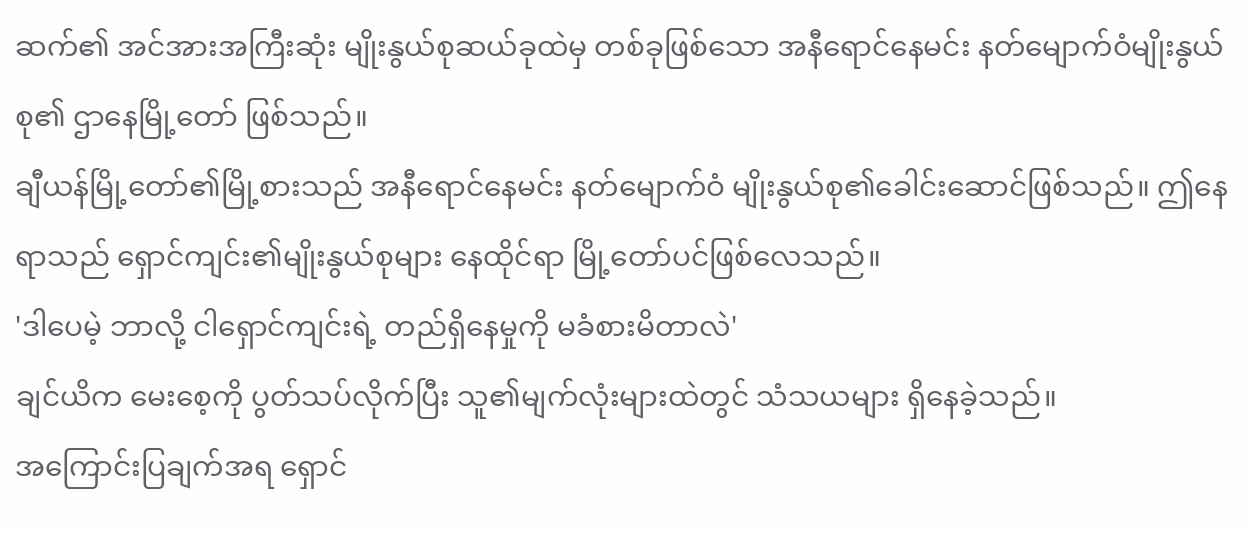ဆက်၏ အင်အားအကြီးဆုံး မျိုးနွယ်စုဆယ်ခုထဲမှ တစ်ခုဖြစ်သော အနီရောင်နေမင်း နတ်မျောက်ဝံမျိုးနွယ်စု၏ ဌာနေမြို့တော် ဖြစ်သည်။
ချီယန်မြို့တော်၏မြို့စားသည် အနီရောင်နေမင်း နတ်မျောက်ဝံ မျိုးနွယ်စု၏ခေါင်းဆောင်ဖြစ်သည်။ ဤနေရာသည် ရှောင်ကျင်း၏မျိုးနွယ်စုများ နေထိုင်ရာ မြို့တော်ပင်ဖြစ်လေသည်။
'ဒါပေမဲ့ ဘာလို့ ငါရှောင်ကျင်းရဲ့ တည်ရှိနေမှုကို မခံစားမိတာလဲ'
ချင်ယိက မေးစေ့ကို ပွတ်သပ်လိုက်ပြီး သူ၏မျက်လုံးများထဲတွင် သံသယများ ရှိနေခဲ့သည်။
အကြောင်းပြချက်အရ ရှောင်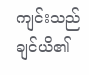ကျင်းသည် ချင်ယိ၏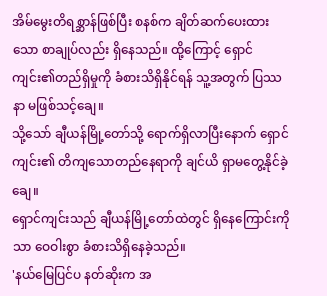အိမ်မွေးတိရစ္ဆာန်ဖြစ်ပြီး စနစ်က ချိတ်ဆက်ပေးထားသော စာချုပ်လည်း ရှိနေသည်။ ထို့ကြောင့် ရှောင်ကျင်း၏တည်ရှိမှုကို ခံစားသိရှိနိုင်ရန် သူ့အတွက် ပြဿနာ မဖြစ်သင့်ချေ။
သို့သော် ချီယန်မြို့တော်သို့ ရောက်ရှိလာပြီးနောက် ရှောင်ကျင်း၏ တိကျသောတည်နေရာကို ချင်ယိ ရှာမတွေ့နိုင်ခဲ့ချေ။
ရှောင်ကျင်းသည် ချီယန်မြို့တော်ထဲတွင် ရှိနေကြောင်းကိုသာ ဝေဝါးစွာ ခံစားသိရှိနေခဲ့သည်။
'နယ်မြေပြင်ပ နတ်ဆိုးက အ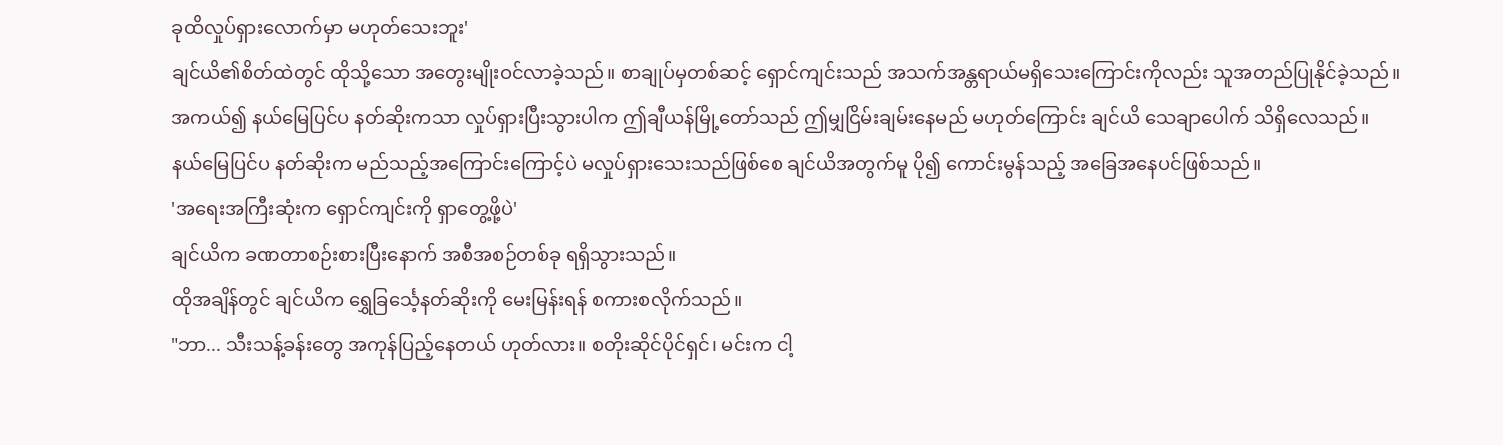ခုထိလှုပ်ရှားလောက်မှာ မဟုတ်သေးဘူး'
ချင်ယိ၏စိတ်ထဲတွင် ထိုသို့သော အတွေးမျိုးဝင်လာခဲ့သည်။ စာချုပ်မှတစ်ဆင့် ရှောင်ကျင်းသည် အသက်အန္တရာယ်မရှိသေးကြောင်းကိုလည်း သူအတည်ပြုနိုင်ခဲ့သည်။
အကယ်၍ နယ်မြေပြင်ပ နတ်ဆိုးကသာ လှုပ်ရှားပြီးသွားပါက ဤချီယန်မြို့တော်သည် ဤမျှငြိမ်းချမ်းနေမည် မဟုတ်ကြောင်း ချင်ယိ သေချာပေါက် သိရှိလေသည်။
နယ်မြေပြင်ပ နတ်ဆိုးက မည်သည့်အကြောင်းကြောင့်ပဲ မလှုပ်ရှားသေးသည်ဖြစ်စေ ချင်ယိအတွက်မူ ပို၍ ကောင်းမွန်သည့် အခြေအနေပင်ဖြစ်သည်။
'အရေးအကြီးဆုံးက ရှောင်ကျင်းကို ရှာတွေ့ဖို့ပဲ'
ချင်ယိက ခဏတာစဉ်းစားပြီးနောက် အစီအစဉ်တစ်ခု ရရှိသွားသည်။
ထိုအချိန်တွင် ချင်ယိက ရွှေခြင်္သေ့နတ်ဆိုးကို မေးမြန်းရန် စကားစလိုက်သည်။
"ဘာ... သီးသန့်ခန်းတွေ အကုန်ပြည့်နေတယ် ဟုတ်လား။ စတိုးဆိုင်ပိုင်ရှင်၊ မင်းက ငါ့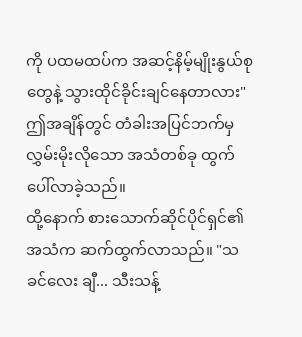ကို ပထမထပ်က အဆင့်နိမ့်မျိုးနွယ်စုတွေနဲ့ သွားထိုင်ခိုင်းချင်နေတာလား"
ဤအချိန်တွင် တံခါးအပြင်ဘက်မှ လွှမ်းမိုးလိုသော အသံတစ်ခု ထွက်ပေါ်လာခဲ့သည်။
ထို့နောက် စားသောက်ဆိုင်ပိုင်ရှင်၏အသံက ဆက်ထွက်လာသည်။ "သခင်လေး ချီ... သီးသန့်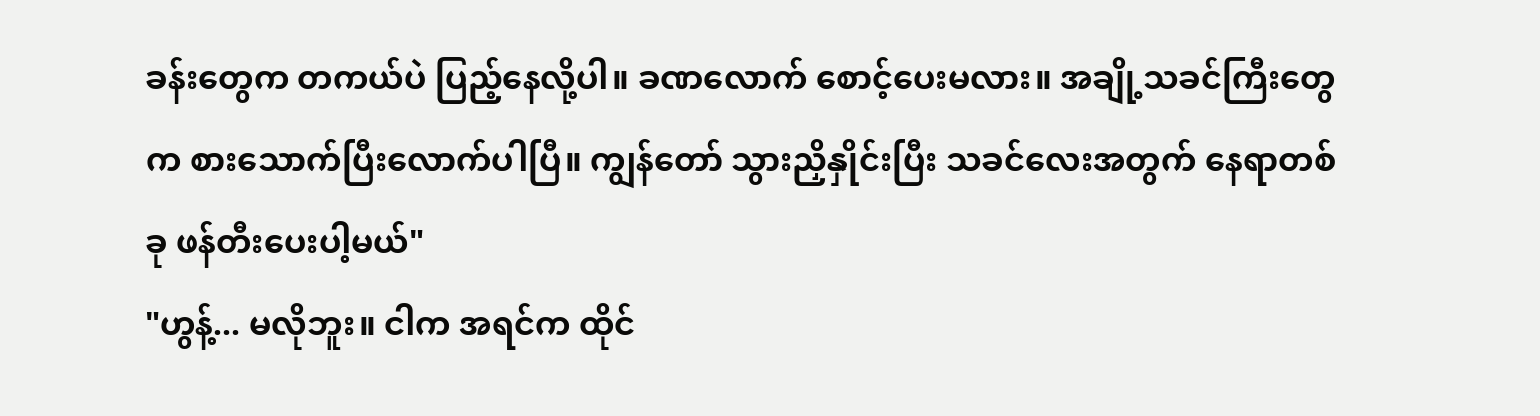ခန်းတွေက တကယ်ပဲ ပြည့်နေလို့ပါ။ ခဏလောက် စောင့်ပေးမလား။ အချို့သခင်ကြီးတွေက စားသောက်ပြီးလောက်ပါပြီ။ ကျွန်တော် သွားညှိနှိုင်းပြီး သခင်လေးအတွက် နေရာတစ်ခု ဖန်တီးပေးပါ့မယ်"
"ဟွန့်... မလိုဘူး။ ငါက အရင်က ထိုင်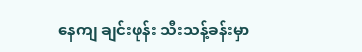နေကျ ချင်းဖုန်း သီးသန့်ခန်းမှာ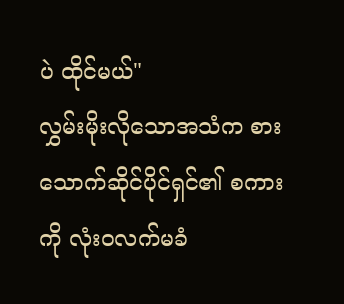ပဲ ထိုင်မယ်"
လွှမ်းမိုးလိုသောအသံက စားသောက်ဆိုင်ပိုင်ရှင်၏ စကားကို လုံးဝလက်မခံ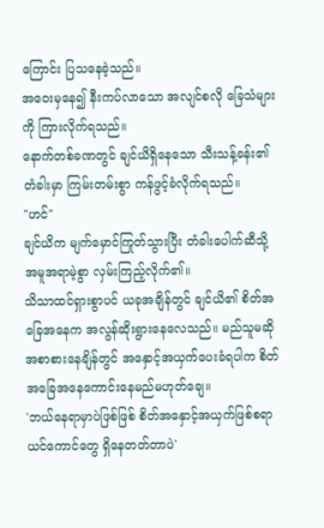ကြောင်း ပြသနေခဲ့သည်။
အဝေးမှနေ၍ နီးကပ်လာသော အလျင်စလို ခြေသံများကို ကြားလိုက်ရသည်။
နောက်တစ်ခဏတွင် ချင်ယိရှိနေသော သီးသန့်ခန်း၏တံခါးမှာ ကြမ်းတမ်းစွာ ကန်ဖွင့်ခံလိုက်ရသည်။
"ဟင်"
ချင်ယိက မျက်မှောင်ကြုတ်သွားပြီး တံခါးပေါက်ဆီသို့ အမူအရာမဲ့စွာ လှမ်းကြည့်လိုက်၏။
သိသာထင်ရှားစွာပင် ယခုအချိန်တွင် ချင်ယိ၏ စိတ်အခြေအနေက အလွန်ဆိုးရွားနေလေသည်။ မည်သူမဆို အစာစားနေချိန်တွင် အနှောင့်အယှက်ပေးခံရပါက စိတ်အခြေအနေကောင်းနေမည်မဟုတ်ချေ။
'ဘယ်နေရာမှာပဲဖြစ်ဖြစ် စိတ်အနှောင့်အယှက်ဖြစ်စရာ ယင်ကောင်တွေ ရှိနေတတ်တာပဲ'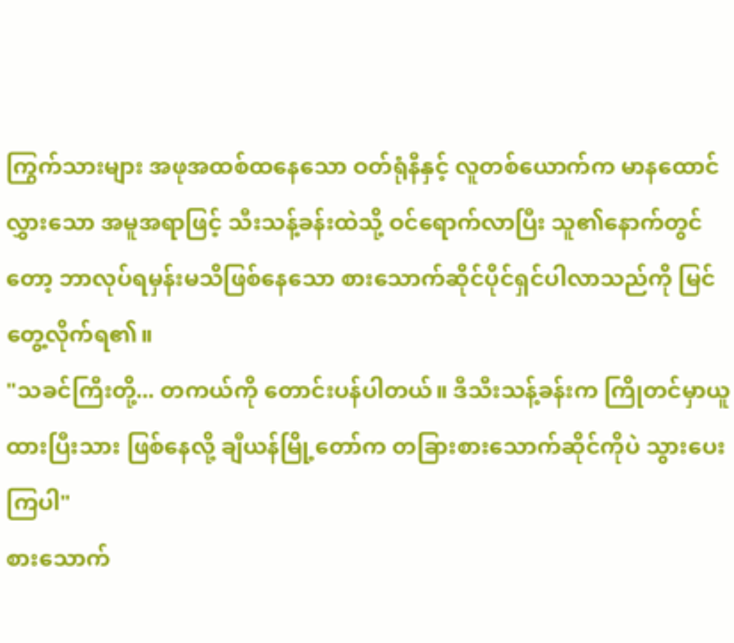ကြွက်သားများ အဖုအထစ်ထနေသော ဝတ်ရုံနီနှင့် လူတစ်ယောက်က မာနထောင်လွှားသော အမူအရာဖြင့် သီးသန့်ခန်းထဲသို့ ဝင်ရောက်လာပြီး သူ၏နောက်တွင်တော့ ဘာလုပ်ရမှန်းမသိဖြစ်နေသော စားသောက်ဆိုင်ပိုင်ရှင်ပါလာသည်ကို မြင်တွေ့လိုက်ရ၏။
"သခင်ကြီးတို့... တကယ်ကို တောင်းပန်ပါတယ်။ ဒီသီးသန့်ခန်းက ကြိုတင်မှာယူထားပြီးသား ဖြစ်နေလို့ ချီယန်မြို့တော်က တခြားစားသောက်ဆိုင်ကိုပဲ သွားပေးကြပါ"
စားသောက်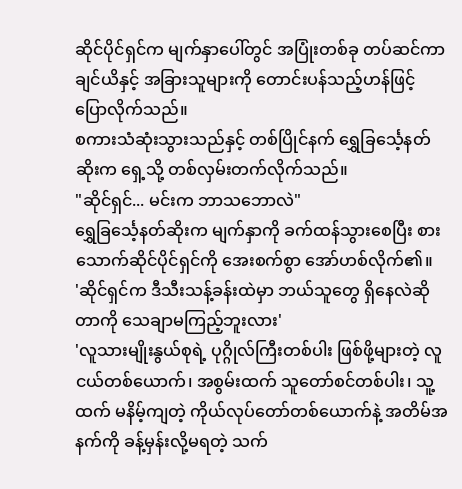ဆိုင်ပိုင်ရှင်က မျက်နှာပေါ်တွင် အပြုံးတစ်ခု တပ်ဆင်ကာ ချင်ယိနှင့် အခြားသူများကို တောင်းပန်သည့်ဟန်ဖြင့် ပြောလိုက်သည်။
စကားသံဆုံးသွားသည်နှင့် တစ်ပြိုင်နက် ရွှေခြင်္သေ့နတ်ဆိုးက ရှေ့သို့ တစ်လှမ်းတက်လိုက်သည်။
"ဆိုင်ရှင်... မင်းက ဘာသဘောလဲ"
ရွှေခြင်္သေ့နတ်ဆိုးက မျက်နှာကို ခက်ထန်သွားစေပြီး စားသောက်ဆိုင်ပိုင်ရှင်ကို အေးစက်စွာ အော်ဟစ်လိုက်၏။
'ဆိုင်ရှင်က ဒီသီးသန့်ခန်းထဲမှာ ဘယ်သူတွေ ရှိနေလဲဆိုတာကို သေချာမကြည့်ဘူးလား'
'လူသားမျိုးနွယ်စုရဲ့ ပုဂ္ဂိုလ်ကြီးတစ်ပါး ဖြစ်ဖို့များတဲ့ လူငယ်တစ်ယောက်၊ အစွမ်းထက် သူတော်စင်တစ်ပါး၊ သူ့ထက် မနိမ့်ကျတဲ့ ကိုယ်လုပ်တော်တစ်ယောက်နဲ့ အတိမ်အနက်ကို ခန့်မှန်းလို့မရတဲ့ သက်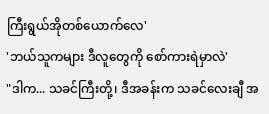ကြီးရွယ်အိုတစ်ယောက်လေ'
'ဘယ်သူကများ ဒီလူတွေကို စော်ကားရဲမှာလဲ'
"ဒါက... သခင်ကြီးတို့၊ ဒီအခန်းက သခင်လေးချီ အ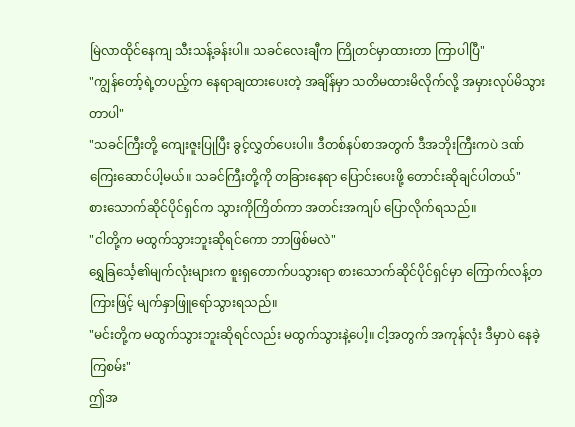မြဲလာထိုင်နေကျ သီးသန့်ခန်းပါ။ သခင်လေးချီက ကြိုတင်မှာထားတာ ကြာပါပြီ"
"ကျွန်တော့်ရဲ့တပည့်က နေရာချထားပေးတဲ့ အချိန်မှာ သတိမထားမိလိုက်လို့ အမှားလုပ်မိသွားတာပါ"
"သခင်ကြီးတို့ ကျေးဇူးပြုပြီး ခွင့်လွှတ်ပေးပါ။ ဒီတစ်နပ်စာအတွက် ဒီအဘိုးကြီးကပဲ ဒဏ်ကြေးဆောင်ပါ့မယ်။ သခင်ကြီးတို့ကို တခြားနေရာ ပြောင်းပေးဖို့ တောင်းဆိုချင်ပါတယ်"
စားသောက်ဆိုင်ပိုင်ရှင်က သွားကိုကြိတ်ကာ အတင်းအကျပ် ပြောလိုက်ရသည်။
"ငါတို့က မထွက်သွားဘူးဆိုရင်ကော ဘာဖြစ်မလဲ"
ရွှေခြင်္သေ့၏မျက်လုံးများက စူးရှတောက်ပသွားရာ စားသောက်ဆိုင်ပိုင်ရှင်မှာ ကြောက်လန့်တကြားဖြင့် မျက်နှာဖြူရော်သွားရသည်။
"မင်းတို့က မထွက်သွားဘူးဆိုရင်လည်း မထွက်သွားနဲ့ပေါ့။ ငါ့အတွက် အကုန်လုံး ဒီမှာပဲ နေခဲ့ကြစမ်း"
ဤအ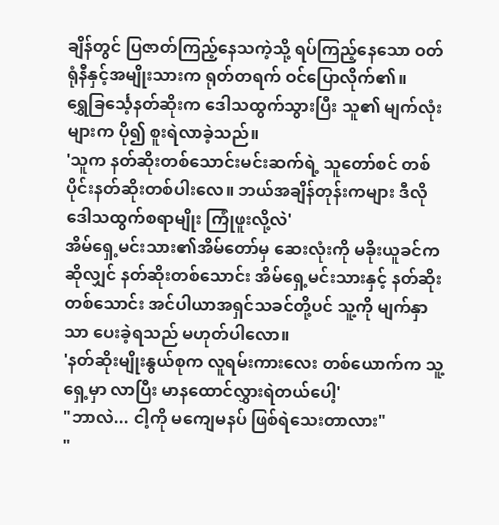ချိန်တွင် ပြဇာတ်ကြည့်နေသကဲ့သို့ ရပ်ကြည့်နေသော ဝတ်ရုံနီနှင့်အမျိုးသားက ရုတ်တရက် ဝင်ပြောလိုက်၏။
ရွှေခြင်္သေ့နတ်ဆိုးက ဒေါသထွက်သွားပြီး သူ၏ မျက်လုံးများက ပို၍ စူးရဲလာခဲ့သည်။
'သူက နတ်ဆိုးတစ်သောင်းမင်းဆက်ရဲ့ သူတော်စင် တစ်ပိုင်းနတ်ဆိုးတစ်ပါးလေ။ ဘယ်အချိန်တုန်းကများ ဒီလို ဒေါသထွက်စရာမျိုး ကြုံဖူးလို့လဲ'
အိမ်ရှေ့မင်းသား၏အိမ်တော်မှ ဆေးလုံးကို မခိုးယူခင်ကဆိုလျှင် နတ်ဆိုးတစ်သောင်း အိမ်ရှေ့မင်းသားနှင့် နတ်ဆိုးတစ်သောင်း အင်ပါယာအရှင်သခင်တို့ပင် သူ့ကို မျက်နှာသာ ပေးခဲ့ရသည် မဟုတ်ပါလော။
'နတ်ဆိုးမျိုးနွယ်စုက လူရမ်းကားလေး တစ်ယောက်က သူ့ရှေ့မှာ လာပြီး မာနထောင်လွှားရဲတယ်ပေါ့'
"ဘာလဲ... ငါ့ကို မကျေမနပ် ဖြစ်ရဲသေးတာလား"
"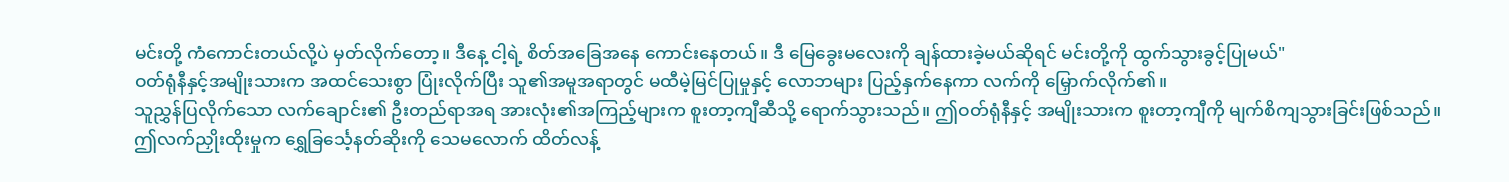မင်းတို့ ကံကောင်းတယ်လို့ပဲ မှတ်လိုက်တော့။ ဒီနေ့ ငါ့ရဲ့ စိတ်အခြေအနေ ကောင်းနေတယ်။ ဒီ မြေခွေးမလေးကို ချန်ထားခဲ့မယ်ဆိုရင် မင်းတို့ကို ထွက်သွားခွင့်ပြုမယ်"
ဝတ်ရုံနီနှင့်အမျိုးသားက အထင်သေးစွာ ပြုံးလိုက်ပြီး သူ၏အမူအရာတွင် မထီမဲ့မြင်ပြုမှုနှင့် လောဘများ ပြည့်နှက်နေကာ လက်ကို မြှောက်လိုက်၏။
သူညွှန်ပြလိုက်သော လက်ချောင်း၏ ဦးတည်ရာအရ အားလုံး၏အကြည့်များက စူးတာ့ကျီဆီသို့ ရောက်သွားသည်။ ဤဝတ်ရုံနီနှင့် အမျိုးသားက စူးတာ့ကျီကို မျက်စိကျသွားခြင်းဖြစ်သည်။
ဤလက်ညှိုးထိုးမှုက ရွှေခြင်္သေ့နတ်ဆိုးကို သေမလောက် ထိတ်လန့်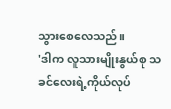သွားစေလေသည်။
'ဒါက လူသားမျိုးနွယ်စု သခင်လေးရဲ့ကိုယ်လုပ်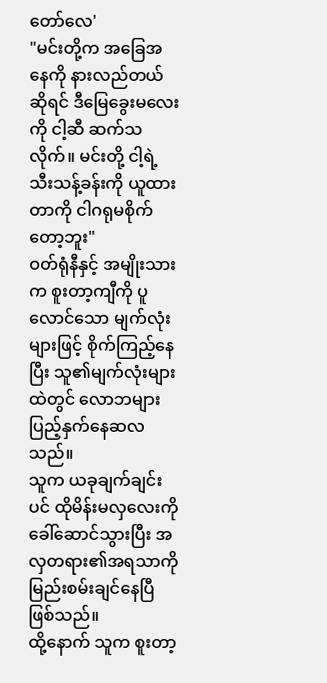တော်လေ'
"မင်းတို့က အခြေအနေကို နားလည်တယ်ဆိုရင် ဒီမြေခွေးမလေးကို ငါ့ဆီ ဆက်သလိုက်။ မင်းတို့ ငါ့ရဲ့ သီးသန့်ခန်းကို ယူထားတာကို ငါဂရုမစိုက်တော့ဘူး"
ဝတ်ရုံနီနှင့် အမျိုးသားက စူးတာ့ကျီကို ပူလောင်သော မျက်လုံးများဖြင့် စိုက်ကြည့်နေပြီး သူ၏မျက်လုံးများထဲတွင် လောဘများ ပြည့်နှက်နေဆလသည်။
သူက ယခုချက်ချင်းပင် ထိုမိန်းမလှလေးကို ခေါ်ဆောင်သွားပြီး အလှတရား၏အရသာကို မြည်းစမ်းချင်နေပြီဖြစ်သည်။
ထို့နောက် သူက စူးတာ့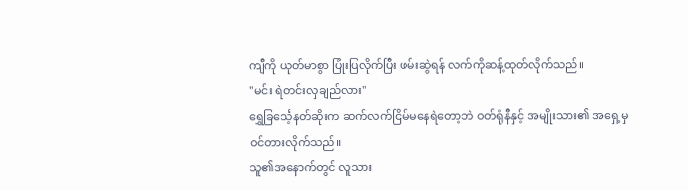ကျီကို ယုတ်မာစွာ ပြုံးပြလိုက်ပြီး ဖမ်းဆွဲရန် လက်ကိုဆန့်ထုတ်လိုက်သည်။
"မင်း ရဲတင်းလှချည်လား"
ရွှေခြင်္သေ့နတ်ဆိုးက ဆက်လက်ငြိမ်မနေရဲတော့ဘဲ ဝတ်ရုံနီနှင့် အမျိုးသား၏ အရှေ့မှ ဝင်တားလိုက်သည်။
သူ၏အနောက်တွင် လူသား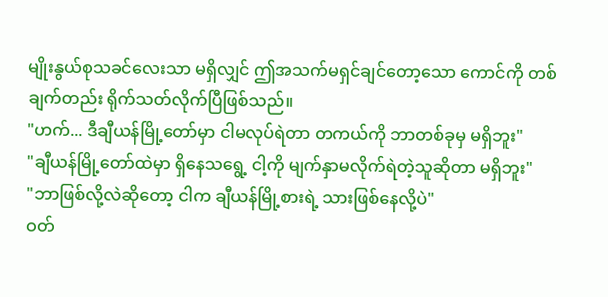မျိုးနွယ်စုသခင်လေးသာ မရှိလျှင် ဤအသက်မရှင်ချင်တော့သော ကောင်ကို တစ်ချက်တည်း ရိုက်သတ်လိုက်ပြီဖြစ်သည်။
"ဟက်... ဒီချီယန်မြို့တော်မှာ ငါမလုပ်ရဲတာ တကယ်ကို ဘာတစ်ခုမှ မရှိဘူး"
"ချီယန်မြို့တော်ထဲမှာ ရှိနေသရွေ့ ငါ့ကို မျက်နှာမလိုက်ရဲတဲ့သူဆိုတာ မရှိဘူး"
"ဘာဖြစ်လို့လဲဆိုတော့ ငါက ချီယန်မြို့စားရဲ့ သားဖြစ်နေလို့ပဲ"
ဝတ်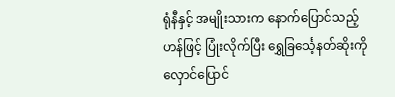ရုံနီနှင့် အမျိုးသားက နောက်ပြောင်သည့်ဟန်ဖြင့် ပြုံးလိုက်ပြီး ရွှေခြင်္သေ့နတ်ဆိုးကို လှောင်ပြောင်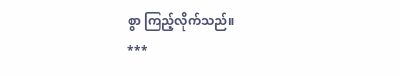စွာ ကြည့်လိုက်သည်။
***